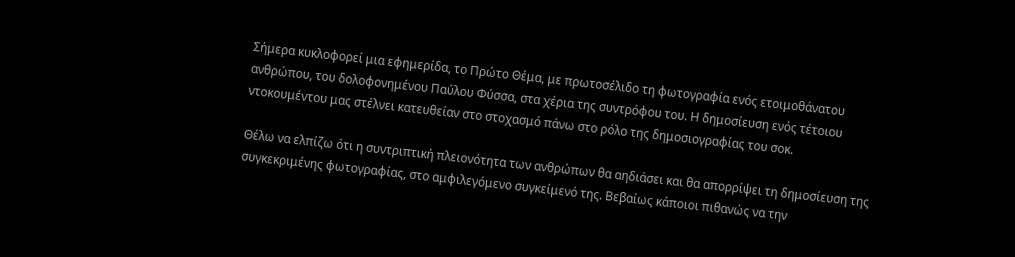Σήμερα κυκλοφορεί μια εφημερίδα, το Πρώτο Θέμα, με πρωτοσέλιδο τη φωτογραφία ενός ετοιμοθάνατου ανθρώπου, του δολοφονημένου Παύλου Φύσσα, στα χέρια της συντρόφου του. Η δημοσίευση ενός τέτοιου ντοκουμέντου μας στέλνει κατευθείαν στο στοχασμό πάνω στο ρόλο της δημοσιογραφίας του σοκ.

Θέλω να ελπίζω ότι η συντριπτική πλειονότητα των ανθρώπων θα αηδιάσει και θα απορρίψει τη δημοσίευση της συγκεκριμένης φωτογραφίας, στο αμφιλεγόμενο συγκείμενό της. Βεβαίως κάποιοι πιθανώς να την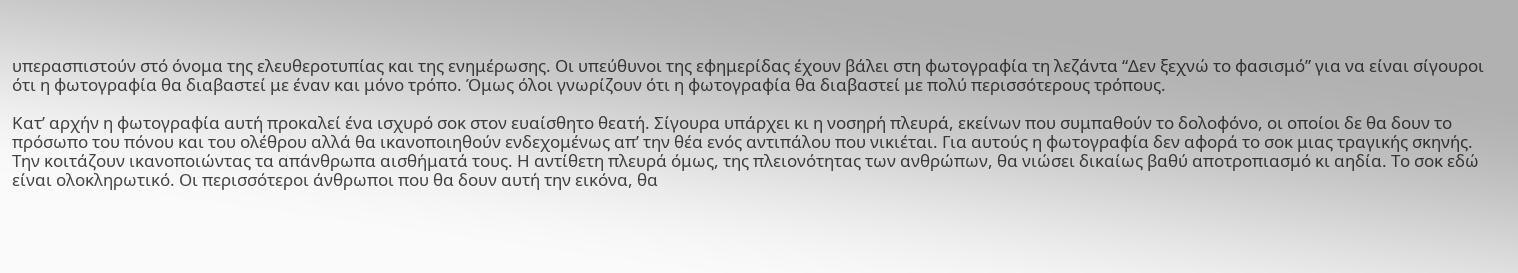υπερασπιστούν στό όνομα της ελευθεροτυπίας και της ενημέρωσης. Οι υπεύθυνοι της εφημερίδας έχουν βάλει στη φωτογραφία τη λεζάντα “Δεν ξεχνώ το φασισμό” για να είναι σίγουροι ότι η φωτογραφία θα διαβαστεί με έναν και μόνο τρόπο. Όμως όλοι γνωρίζουν ότι η φωτογραφία θα διαβαστεί με πολύ περισσότερους τρόπους.

Κατ’ αρχήν η φωτογραφία αυτή προκαλεί ένα ισχυρό σοκ στον ευαίσθητο θεατή. Σίγουρα υπάρχει κι η νοσηρή πλευρά, εκείνων που συμπαθούν το δολοφόνο, οι οποίοι δε θα δουν το πρόσωπο του πόνου και του ολέθρου αλλά θα ικανοποιηθούν ενδεχομένως απ’ την θέα ενός αντιπάλου που νικιέται. Για αυτούς η φωτογραφία δεν αφορά το σοκ μιας τραγικής σκηνής. Την κοιτάζουν ικανοποιώντας τα απάνθρωπα αισθήματά τους. Η αντίθετη πλευρά όμως, της πλειονότητας των ανθρώπων, θα νιώσει δικαίως βαθύ αποτροπιασμό κι αηδία. Το σοκ εδώ είναι ολοκληρωτικό. Οι περισσότεροι άνθρωποι που θα δουν αυτή την εικόνα, θα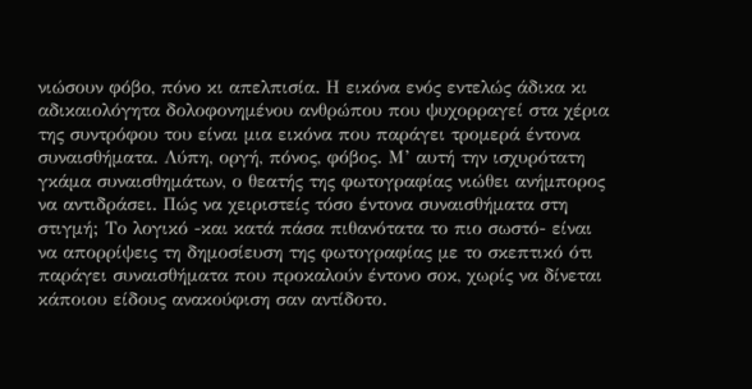νιώσουν φόβο, πόνο κι απελπισία. Η εικόνα ενός εντελώς άδικα κι αδικαιολόγητα δολοφονημένου ανθρώπου που ψυχορραγεί στα χέρια της συντρόφου του είναι μια εικόνα που παράγει τρομερά έντονα συναισθήματα. Λύπη, οργή, πόνος, φόβος. Μ’ αυτή την ισχυρότατη γκάμα συναισθημάτων, ο θεατής της φωτογραφίας νιώθει ανήμπορος να αντιδράσει. Πώς να χειριστείς τόσο έντονα συναισθήματα στη στιγμή; Το λογικό -και κατά πάσα πιθανότατα το πιο σωστό- είναι να απορρίψεις τη δημοσίευση της φωτογραφίας με το σκεπτικό ότι παράγει συναισθήματα που προκαλούν έντονο σοκ, χωρίς να δίνεται κάποιου είδους ανακούφιση σαν αντίδοτο.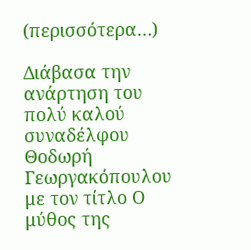(περισσότερα…)

Διάβασα την ανάρτηση του πολύ καλού συναδέλφου Θοδωρή Γεωργακόπουλου με τον τίτλο Ο μύθος της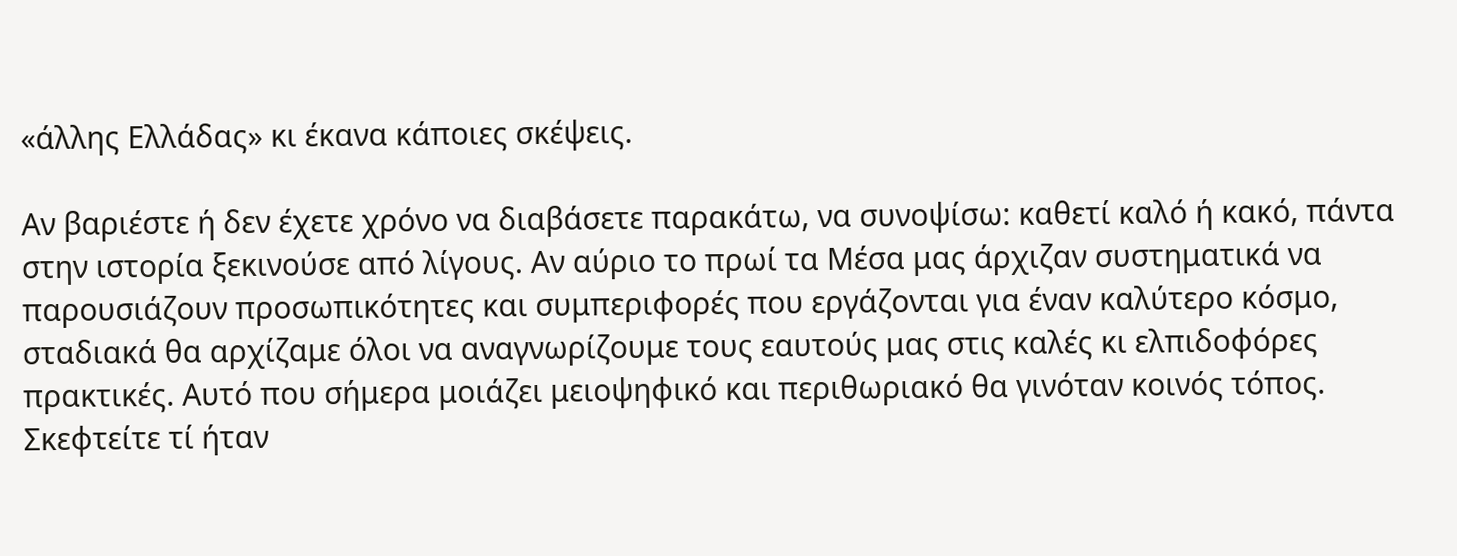«άλλης Ελλάδας» κι έκανα κάποιες σκέψεις.

Αν βαριέστε ή δεν έχετε χρόνο να διαβάσετε παρακάτω, να συνοψίσω: καθετί καλό ή κακό, πάντα στην ιστορία ξεκινούσε από λίγους. Αν αύριο το πρωί τα Μέσα μας άρχιζαν συστηματικά να παρουσιάζουν προσωπικότητες και συμπεριφορές που εργάζονται για έναν καλύτερο κόσμο, σταδιακά θα αρχίζαμε όλοι να αναγνωρίζουμε τους εαυτούς μας στις καλές κι ελπιδοφόρες πρακτικές. Αυτό που σήμερα μοιάζει μειοψηφικό και περιθωριακό θα γινόταν κοινός τόπος. Σκεφτείτε τί ήταν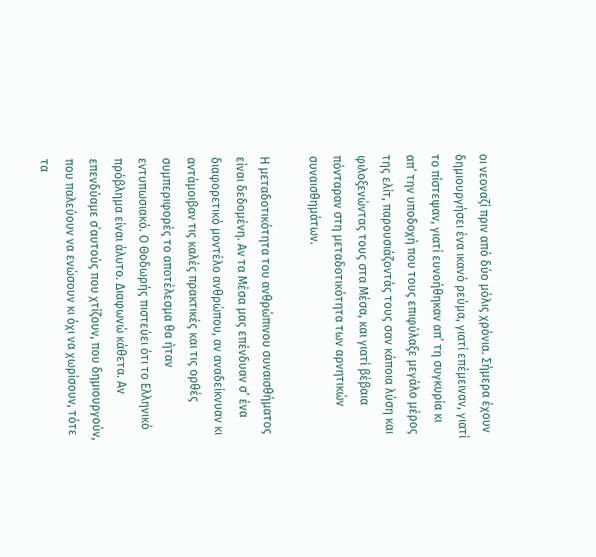οι νεοναζί πριν από δύο μόλις χρόνια. Σήμερα έχουν δημιουργήσει ένα ικανό ρεύμα, γιατί επέμειναν, γιατί το πίστεψαν, γιατί ευνοήθηκαν απ’ τη συγκυρία κι απ’ την υποδοχή που τους επιφύλαξε μεγάλο μέρος της ελίτ, παρουσιάζοντάς τους σαν κάποια λύση και φιλοξενώντας τους στα Μέσα, και γιατί βέβαια πόνταραν στη μεταδοτικότητα των αρνητικών συναισθημάτων.

Η μεταδοτικότητα του ανθρώπινου συναισθήματος είναι δεδομένη. Αν τα Μέσα μας επένδυαν σ’ ένα διαφορετικό μοντέλο ανθρώπου, αν αναδείκνυαν κι αντάμοιβαν τις καλές πρακτικές και τις ορθές συμπεριφορές το αποτέλεσμα θα ήταν εντυπωσιακό. Ο Θοδωρής πιστεύει ότι το Ελληνικό πρόβλημα είναι άλυτο. Διαφωνώ κάθετα. Αν επενδύαμε σ΄αυτούς που χτίζουν, που δημιουργούν, που παλεύουν να ενώσουν κι όχι να χωρίσουν, τότε τα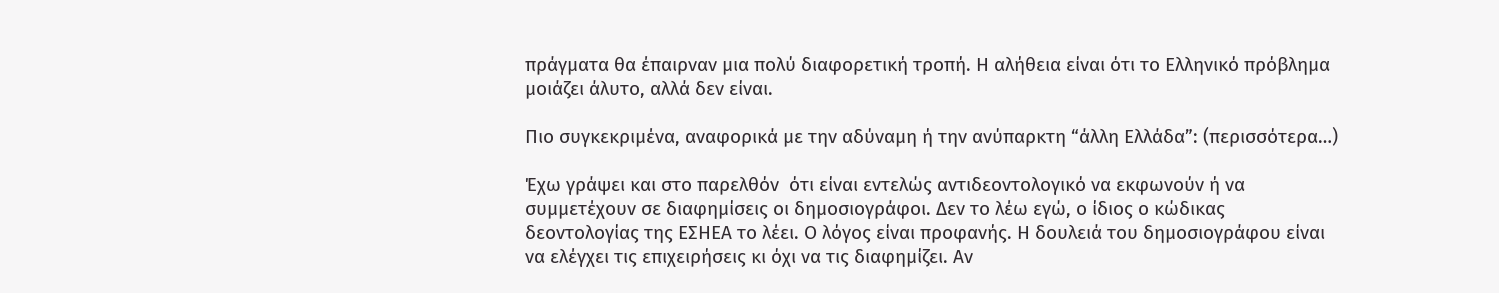πράγματα θα έπαιρναν μια πολύ διαφορετική τροπή. Η αλήθεια είναι ότι το Ελληνικό πρόβλημα μοιάζει άλυτο, αλλά δεν είναι.

Πιο συγκεκριμένα, αναφορικά με την αδύναμη ή την ανύπαρκτη “άλλη Ελλάδα”: (περισσότερα…)

Έχω γράψει και στο παρελθόν  ότι είναι εντελώς αντιδεοντολογικό να εκφωνούν ή να συμμετέχουν σε διαφημίσεις οι δημοσιογράφοι. Δεν το λέω εγώ, ο ίδιος ο κώδικας δεοντολογίας της ΕΣΗΕΑ το λέει. Ο λόγος είναι προφανής. Η δουλειά του δημοσιογράφου είναι να ελέγχει τις επιχειρήσεις κι όχι να τις διαφημίζει. Αν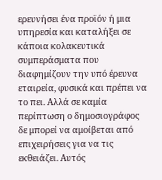ερευνήσει ένα προϊόν ή μια υπηρεσία και καταλήξει σε κάποια κολακευτικά συμπεράσματα που διαφημίζουν την υπό έρευνα εταιρεία, φυσικά και πρέπει να το πει. Αλλά σε καμία περίπτωση ο δημοσιογράφος δε μπορεί να αμοίβεται από επιχειρήσεις για να τις εκθειάζει. Αυτός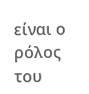είναι ο ρόλος του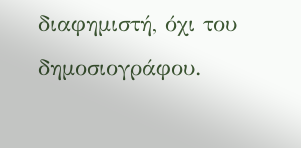διαφημιστή, όχι του δημοσιογράφου.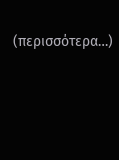(περισσότερα…)